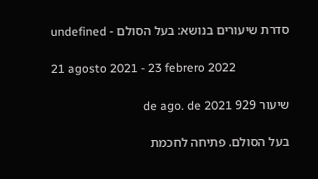סדרת שיעורים בנושא: בעל הסולם - undefined

21 agosto 2021 - 23 febrero 2022

שיעור 929 de ago. de 2021

בעל הסולם. פתיחה לחכמת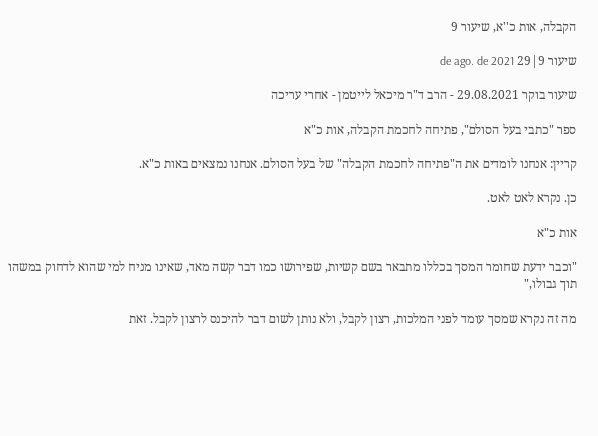הקבלה, אות כ''א, שיעור 9

שיעור 9|29 de ago. de 2021

שיעור בוקר 29.08.2021 - הרב ד"ר מיכאל לייטמן - אחרי עריכה

ספר "כתבי בעל הסולם", פתיחה לחכמת הקבלה, אות כ"א

קריין: אנחנו לומדים את ה"פתיחה לחכמת הקבלה" של בעל הסולם. אנחנו נמצאים באות כ"א.

כן. נקרא לאט לאט.

אות כ"א

"וכבר ידעת שחומר המסך בכללו מתבאר בשם קשיות, שפירושו כמו דבר קשה מאד, שאינו מניח למי שהוא לדחוק במשהו תוך גבולו,"

מה זה נקרא שמסך עומד לפני המלכות, רצון לקבל, ולא נותן לשום דבר להיכנס לרצון לקבל. זאת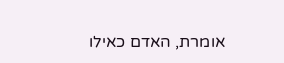אומרת, האדם כאילו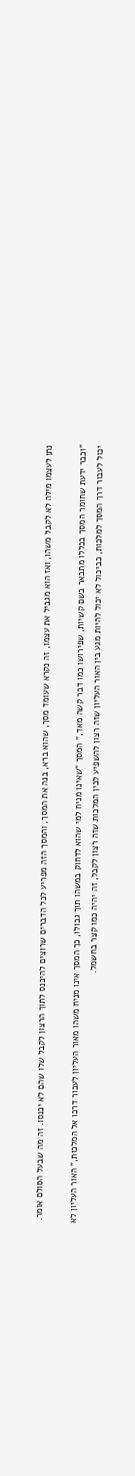נתן לעצמו מילה לא לקבל משהו, ואז הוא מגביל את עצמו, זה נקרא שעומד מסך, שהוא ברא, בנה את המסך, והמסך הזה מפריע לכל הדברים שרוצים להיכנס לתוך הרצון לקבל שלו שהם לא יכנסו. זה מה שבעל הסולם אומר.

"וכבר ידעת שחומר המסך בכללו מתבאר בשם קשיות, שפירושו כמו דבר קשה מאד," המסך "שאינו מניח למי שהוא לדחוק במשהו תוך גבולו, כך המסך אינו מניח משהו מאור העליון לעבור דרכו אל המלכות," האור העליון לא יכול לעבור דרך המסך למלכות, כביכול לא יכול להיות מגע בין האור העליון שזה רצון להשפיע לבין המלכות שזה רצון לקבל, זה יהיה כמו קצר בחשמל.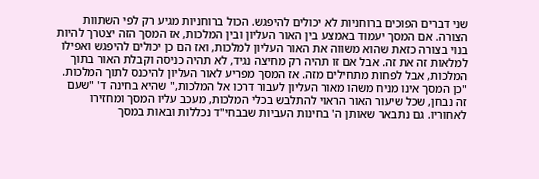שני דברים הפוכים ברוחניות לא יכולים להיפגש. הכול ברוחניות מגיע רק לפי השתוות הצורה. אם המסך יעמוד באמצע בין האור העליון ובין המלכות, אז המסך הזה יצטרך להיות בנוי בצורה כזאת שהוא משווה את האור העליון למלכות, ואז הם כן יכולים להיפגש ואפילו למלאות זה את זה. אבל אם זו תהיה רק מחיצה נגיד, לא תהיה כניסה וקבלת האור בתוך המלכות, אבל לפחות מתחילים מזה. אז המסך מפריע לאור העליון להיכנס לתוך המלכות. "כן המסך אינו מניח משהו מאור העליון לעבור דרכו אל המלכות," שהיא בחינה ד' "שעם זה נבחן, שכל שיעור האור הראוי להתלבש בכלי המלכות, מעכב עליו המסך ומחזירו לאחוריו. גם נתבאר שאותן ה' בחינות העביות שבבחי"ד נכללות ובאות במסך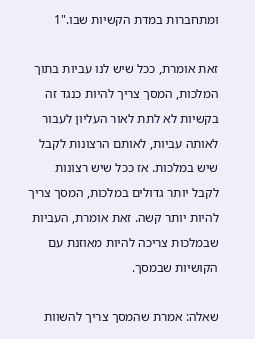ומתחברות במדת הקשיות שבו."1

זאת אומרת, ככל שיש לנו עביות בתוך המלכות, המסך צריך להיות כנגד זה בקשיות לא לתת לאור העליון לעבור לאותה עביות, לאותם הרצונות לקבל שיש במלכות. אז ככל שיש רצונות לקבל יותר גדולים במלכות, המסך צריך להיות יותר קשה. זאת אומרת, העביות שבמלכות צריכה להיות מאוזנת עם הקושיות שבמסך.

שאלה: אמרת שהמסך צריך להשוות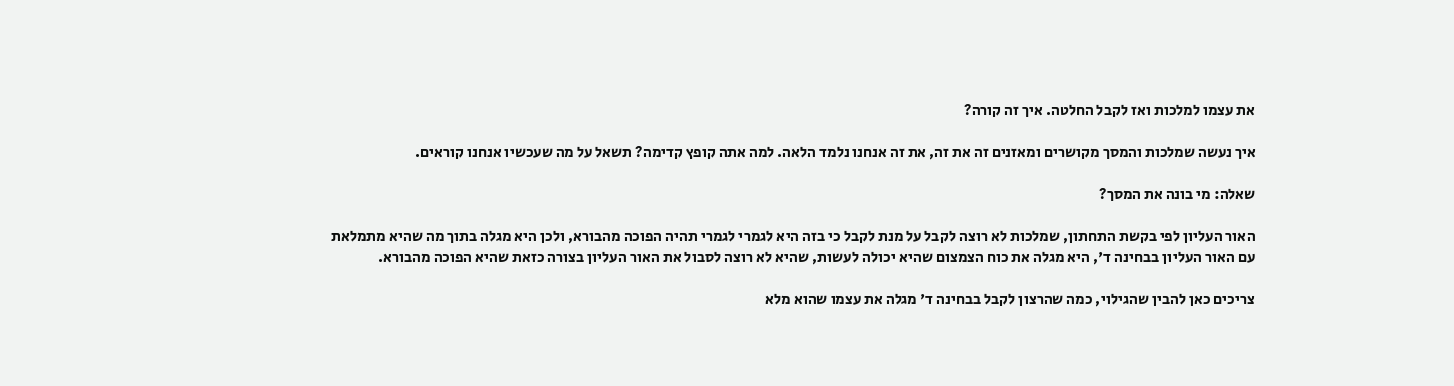את עצמו למלכות ואז לקבל החלטה. איך זה קורה?

איך נעשה שמלכות והמסך מקושרים ומאזנים זה את זה, את זה אנחנו נלמד הלאה. למה אתה קופץ קדימה? תשאל על מה שעכשיו אנחנו קוראים.

שאלה: מי בונה את המסך?

האור העליון לפי בקשת התחתון, שמלכות לא רוצה לקבל על מנת לקבל כי בזה היא לגמרי לגמרי תהיה הפוכה מהבורא, ולכן היא מגלה בתוך מה שהיא מתמלאת עם האור העליון בבחינה ד', היא מגלה את כוח הצמצום שהיא יכולה לעשות, שהיא לא רוצה לסבול את האור העליון בצורה כזאת שהיא הפוכה מהבורא.

צריכים כאן להבין שהגילוי, כמה שהרצון לקבל בבחינה ד' מגלה את עצמו שהוא מלא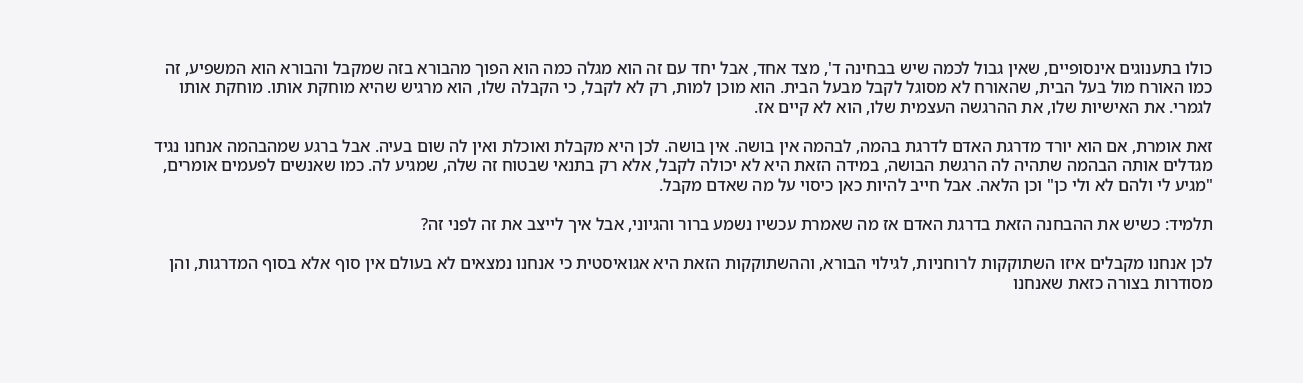כולו בתענוגים אינסופיים, שאין גבול לכמה שיש בבחינה ד', מצד אחד, אבל יחד עם זה הוא מגלה כמה הוא הפוך מהבורא בזה שמקבל והבורא הוא המשפיע, זה כמו האורח מול בעל הבית, שהאורח לא מסוגל לקבל מבעל הבית. הוא מוכן למות, רק לא לקבל, כי הקבלה שלו, הוא מרגיש שהיא מוחקת אותו. מוחקת אותו לגמרי. את האישיות שלו, את ההרגשה העצמית שלו, הוא לא קיים אז.

זאת אומרת, אם הוא יורד מדרגת האדם לדרגת בהמה, לבהמה אין בושה. אין בושה. לכן היא מקבלת ואוכלת ואין לה שום בעיה. אבל ברגע שמהבהמה אנחנו נגיד מגדלים אותה הבהמה שתהיה לה הרגשת הבושה, במידה הזאת היא לא יכולה לקבל, אלא רק בתנאי שבטוח זה שלה, שמגיע לה. כמו שאנשים לפעמים אומרים, "מגיע לי ולהם לא ולי כן" וכן הלאה. אבל חייב להיות כאן כיסוי על מה שאדם מקבל.

תלמיד: כשיש את ההבחנה הזאת בדרגת האדם אז מה שאמרת עכשיו נשמע ברור והגיוני, אבל איך לייצב את זה לפני זה?

לכן אנחנו מקבלים איזו השתוקקות לרוחניות, לגילוי הבורא, וההשתוקקות הזאת היא אגואיסטית כי אנחנו נמצאים לא בעולם אין סוף אלא בסוף המדרגות, והן מסודרות בצורה כזאת שאנחנו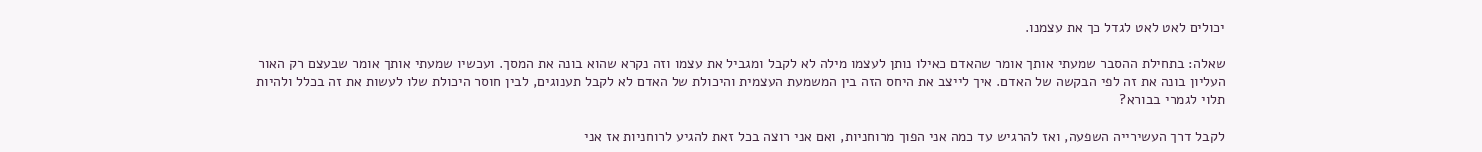יכולים לאט לאט לגדל כך את עצמנו.

שאלה: בתחילת ההסבר שמעתי אותך אומר שהאדם כאילו נותן לעצמו מילה לא לקבל ומגביל את עצמו וזה נקרא שהוא בונה את המסך. ועכשיו שמעתי אותך אומר שבעצם רק האור העליון בונה את זה לפי הבקשה של האדם. איך לייצב את היחס הזה בין המשמעת העצמית והיכולת של האדם לא לקבל תענוגים, לבין חוסר היכולת שלו לעשות את זה בכלל ולהיות תלוי לגמרי בבורא?

לקבל דרך העשירייה השפעה, ואז להרגיש עד כמה אני הפוך מרוחניות, ואם אני רוצה בכל זאת להגיע לרוחניות אז אני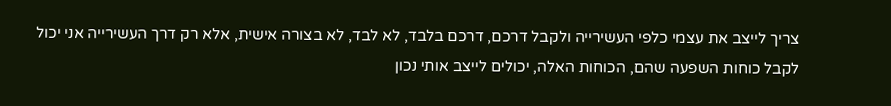צריך לייצב את עצמי כלפי העשירייה ולקבל דרכם, דרכם בלבד, לא לבד, לא בצורה אישית, אלא רק דרך העשירייה אני יכול לקבל כוחות השפעה שהם, הכוחות האלה, יכולים לייצב אותי נכון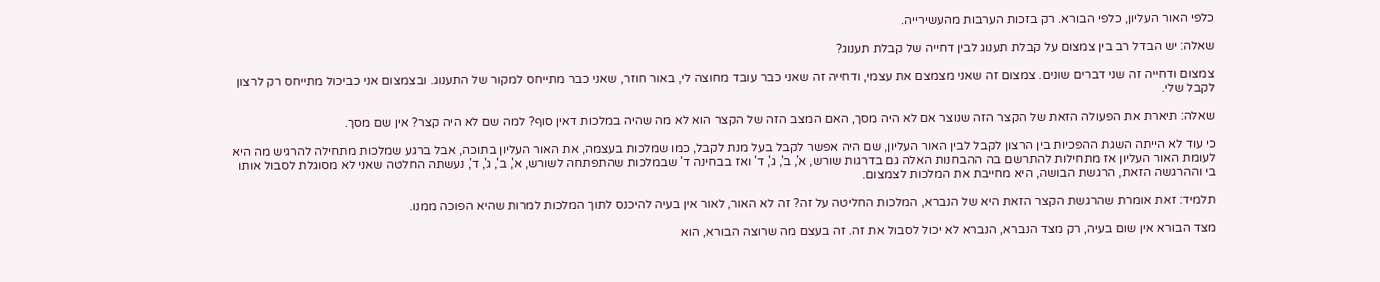כלפי האור העליון, כלפי הבורא. רק בזכות הערבות מהעשירייה.

שאלה: יש הבדל רב בין צמצום על קבלת תענוג לבין דחייה של קבלת תענוג?

צמצום ודחייה זה שני דברים שונים. צמצום זה שאני מצמצם את עצמי, ודחייה זה שאני כבר עובד מחוצה לי, באור חוזר, שאני כבר מתייחס למקור של התענוג. ובצמצום אני כביכול מתייחס רק לרצון לקבל שלי.

שאלה: תיארת את הפעולה הזאת של הקצר הזה שנוצר אם לא היה מסך, האם המצב הזה של הקצר הוא לא מה שהיה במלכות דאין סוף? למה שם לא היה קצר? אין שם מסך.

כי עוד לא הייתה השגת ההפכיות בין הרצון לקבל לבין האור העליון, שם היה אפשר לקבל בעל מנת לקבל, כמו שמלכות בעצמה, את האור העליון בתוכה, אבל ברגע שמלכות מתחילה להרגיש מה היא לעומת האור העליון אז מתחילות להתרשם בה ההבחנות האלה גם בדרגות שורש, א', ב', ג', ד' ואז בבחינה ד' שבמלכות שהתפתחה לשורש, א', ב', ג', ד', נעשתה החלטה שאני לא מסוגלת לסבול אותו בי וההרגשה הזאת, הרגשת הבושה, היא מחייבת את המלכות לצמצום.

תלמיד: זאת אומרת שהרגשת הקצר הזאת היא של הנברא, המלכות החליטה על זה? זה לא האור, לאור אין בעיה להיכנס לתוך המלכות למרות שהיא הפוכה ממנו.

מצד הבורא אין שום בעיה, רק מצד הנברא, הנברא לא יכול לסבול את זה. זה בעצם מה שרוצה הבורא, הוא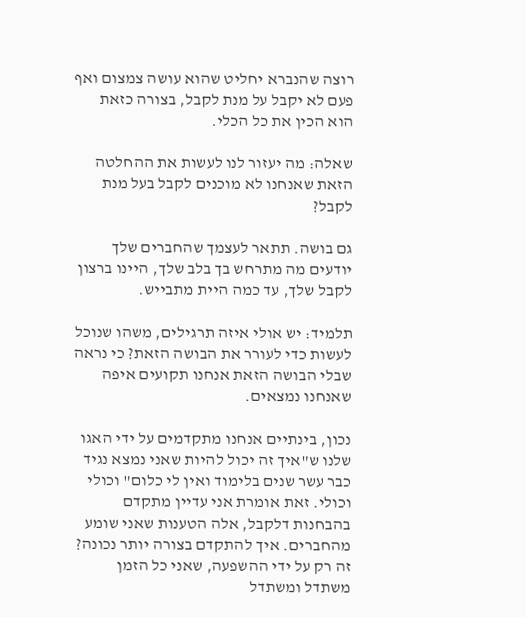רוצה שהנברא יחליט שהוא עושה צמצום ואף פעם לא יקבל על מנת לקבל, בצורה כזאת הוא הכין את כל הכלי.

שאלה: מה יעזור לנו לעשות את ההחלטה הזאת שאנחנו לא מוכנים לקבל בעל מנת לקבל?

גם בושה. תתאר לעצמך שהחברים שלך יודעים מה מתרחש בך בלב שלך, היינו ברצון לקבל שלך, עד כמה היית מתבייש.

תלמיד: יש אולי איזה תרגילים, משהו שנוכל לעשות כדי לעורר את הבושה הזאת? כי נראה שבלי הבושה הזאת אנחנו תקועים איפה שאנחנו נמצאים.

נכון, בינתיים אנחנו מתקדמים על ידי האגו שלנו ש"איך זה יכול להיות שאני נמצא נגיד כבר עשר שנים בלימוד ואין לי כלום" וכולי וכולי. זאת אומרת אני עדיין מתקדם בהבחנות דלקבל, אלה הטענות שאני שומע מהחברים. איך להתקדם בצורה יותר נכונה? זה רק על ידי ההשפעה, שאני כל הזמן משתדל ומשתדל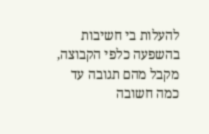להעלות בי חשיבות בהשפעה כלפי הקבוצה, מקבל מהם תגובה עד כמה חשובה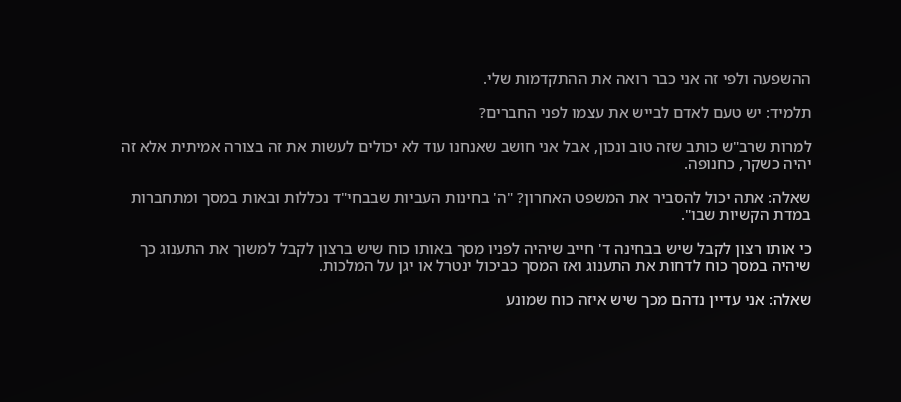ההשפעה ולפי זה אני כבר רואה את ההתקדמות שלי.

תלמיד: יש טעם לאדם לבייש את עצמו לפני החברים?

למרות שרב"ש כותב שזה טוב ונכון, אבל אני חושב שאנחנו עוד לא יכולים לעשות את זה בצורה אמיתית אלא זה יהיה כשקר, כחנופה.

שאלה: אתה יכול להסביר את המשפט האחרון? "ה' בחינות העביות שבבחי"ד נכללות ובאות במסך ומתחברות במדת הקשיות שבו".

כי אותו רצון לקבל שיש בבחינה ד' חייב שיהיה לפניו מסך באותו כוח שיש ברצון לקבל למשוך את התענוג כך שיהיה במסך כוח לדחות את התענוג ואז המסך כביכול ינטרל או יגן על המלכות.

שאלה: אני עדיין נדהם מכך שיש איזה כוח שמונע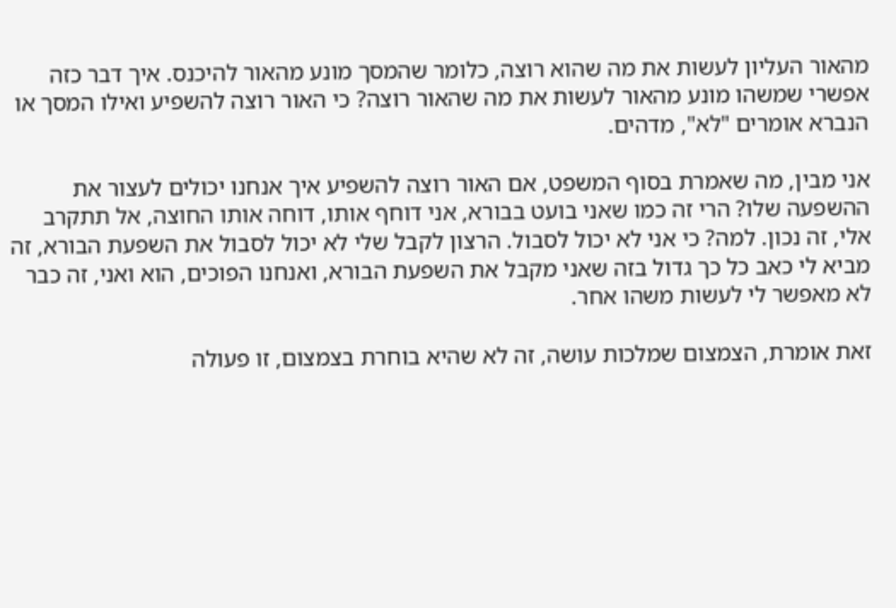מהאור העליון לעשות את מה שהוא רוצה, כלומר שהמסך מונע מהאור להיכנס. איך דבר כזה אפשרי שמשהו מונע מהאור לעשות את מה שהאור רוצה? כי האור רוצה להשפיע ואילו המסך או הנברא אומרים "לא", מדהים.

אני מבין, מה שאמרת בסוף המשפט, אם האור רוצה להשפיע איך אנחנו יכולים לעצור את ההשפעה שלו? הרי זה כמו שאני בועט בבורא, אני דוחף אותו, דוחה אותו החוצה, אל תתקרב אלי, זה נכון. למה? כי אני לא יכול לסבול. הרצון לקבל שלי לא יכול לסבול את השפעת הבורא, זה מביא לי כאב כל כך גדול בזה שאני מקבל את השפעת הבורא, ואנחנו הפוכים, הוא ואני, זה כבר לא מאפשר לי לעשות משהו אחר.

זאת אומרת, הצמצום שמלכות עושה, זה לא שהיא בוחרת בצמצום, זו פעולה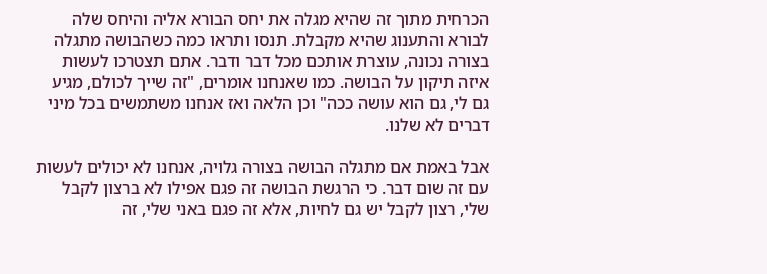הכרחית מתוך זה שהיא מגלה את יחס הבורא אליה והיחס שלה לבורא והתענוג שהיא מקבלת. תנסו ותראו כמה כשהבושה מתגלה בצורה נכונה, עוצרת אותכם מכל דבר ודבר. אתם תצטרכו לעשות איזה תיקון על הבושה. כמו שאנחנו אומרים, "זה שייך לכולם, מגיע גם לי, גם הוא עושה ככה" וכן הלאה ואז אנחנו משתמשים בכל מיני דברים לא שלנו.

אבל באמת אם מתגלה הבושה בצורה גלויה, אנחנו לא יכולים לעשות עם זה שום דבר. כי הרגשת הבושה זה פגם אפילו לא ברצון לקבל שלי, רצון לקבל יש גם לחיות, אלא זה פגם באני שלי, זה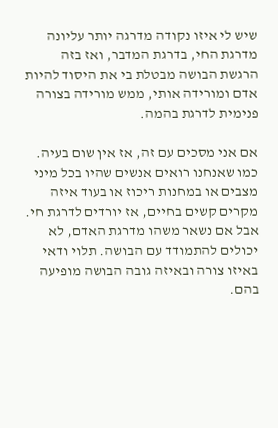שיש לי איזו נקודה מדרגה יותר עליונה מדרגת החי, בדרגת המדבר, ואז בזה הרגשת הבושה מבטלת בי את היסוד להיות אדם ומורידה אותי, ממש מורידה בצורה פנימית לדרגת בהמה.

אם אני מסכים עם זה, אז אין שום בעיה. כמו שאנחנו רואים אנשים שהיו בכל מיני מצבים או במחנות ריכוז או בעוד איזה מקרים קשים בחיים, אז יורדים לדרגת חי. אבל אם נשאר משהו מדרגת האדם, לא יכולים להתמודד עם הבושה. תלוי ודאי באיזו צורה ובאיזה גובה הבושה מופיעה בהם.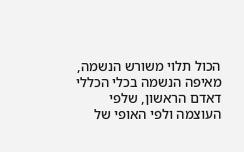הכול תלוי משורש הנשמה, מאיפה הנשמה בכלי הכללי דאדם הראשון, שלפי העוצמה ולפי האופי של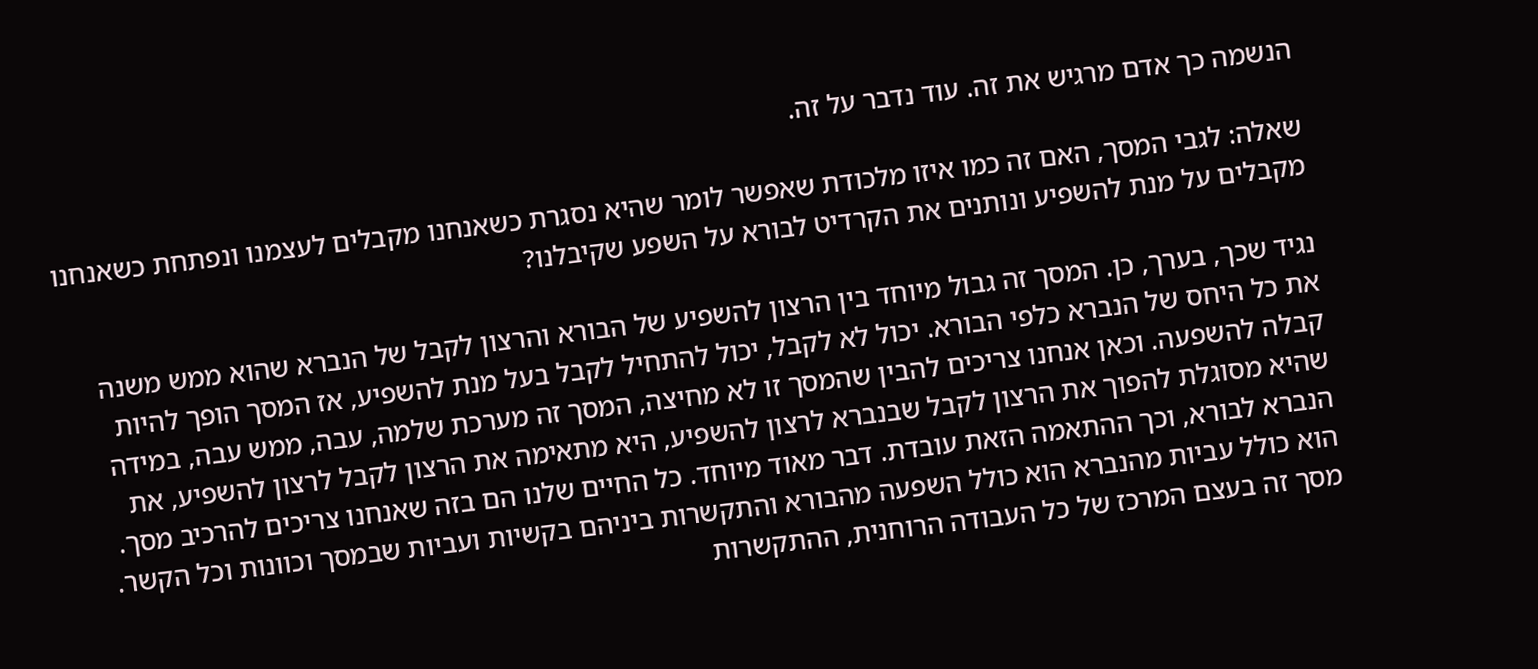הנשמה כך אדם מרגיש את זה. עוד נדבר על זה.

שאלה: לגבי המסך, האם זה כמו איזו מלכודת שאפשר לומר שהיא נסגרת כשאנחנו מקבלים לעצמנו ונפתחת כשאנחנו מקבלים על מנת להשפיע ונותנים את הקרדיט לבורא על השפע שקיבלנו?

נגיד שכך, בערך, כן. המסך זה גבול מיוחד בין הרצון להשפיע של הבורא והרצון לקבל של הנברא שהוא ממש משנה את כל היחס של הנברא כלפי הבורא. יכול לא לקבל, יכול להתחיל לקבל בעל מנת להשפיע, אז המסך הופך להיות קבלה להשפעה. וכאן אנחנו צריכים להבין שהמסך זו לא מחיצה, המסך זה מערכת שלמה, עבה, ממש עבה, במידה שהיא מסוגלת להפוך את הרצון לקבל שבנברא לרצון להשפיע, היא מתאימה את הרצון לקבל לרצון להשפיע, את הנברא לבורא, וכך ההתאמה הזאת עובדת. דבר מאוד מיוחד. כל החיים שלנו הם בזה שאנחנו צריכים להרכיב מסך. הוא כולל עביות מהנברא הוא כולל השפעה מהבורא והתקשרות ביניהם בקשיות ועביות שבמסך וכוונות וכל הקשר. מסך זה בעצם המרכז של כל העבודה הרוחנית, ההתקשרות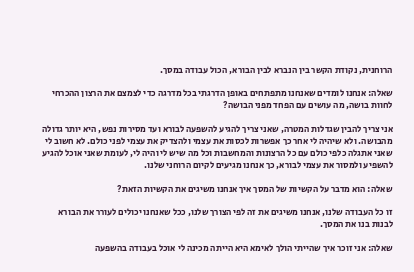הרוחנית, נקודת הקשר בין הנברא לבין הבורא, הכול עבודה במסך.

שאלה: אנחנו לומדים שאנחנו מתפתחים באופן הדרגתי בכל מדרגה כדי לצמצם את הרצון ההכרחי לחוות בושה, מה עושים עם הפחד מפני הבושה?

אני צריך להבין שגדלות המטרה, שאני צריך להגיע להשפעה לבורא ועד מסירות נפש, היא יותר גדולה מהבושה. ולא שיהיה לי אחר כך אפשרות לכסות את עצמי ולהצדיק את עצמי לפני כולם. לא חשוב לי שאני אתגלה כלפי כולם עם כל הרצונות והמחשבות וכל מה שיש לי והיה לי, לעומת שאני אוכל להגיע להשפיע ולמסור את עצמי לבורא, כך אנחנו מגיעים לקיום הרוחני שלנו.

שאלה: הוא מדבר על הקשיות של המסך איך אנחנו משיגים את הקשיות הזאת?

זו כל העבודה שלנו, אנחנו משיגים את זה לפי הצורך שלנו, ככל שאנחנו יכולים לעורר את הבורא לבנות בנו את המסך.

שאלה: אני זוכר איך שהייתי הולך לאימא היא הייתה מכינה לי אוכל בעבודה בהשפעה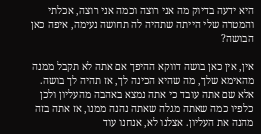היא ידעה בדיוק מה אני רוצה וכמה אני רוצה, אכלתי והמטרה שלי הייתה שתהיה לה תחושה נעימה, איפה כאן הבושה?

אין, אין כאן בושה דווקא ההיפך אם אתה לא תקבל ממנה מהאימא שלך, מה שהיא הכינה לך, אז תהיה לך בושה. אלא שם אתה עובד כי אתה נמצא באהבה מהעליון ולכן כלפיו כמה שאתה מגלה שאתה נהנה ממנו, אז אתה בזה מהנה את העליון. אצלנו לא, אנחנו עוד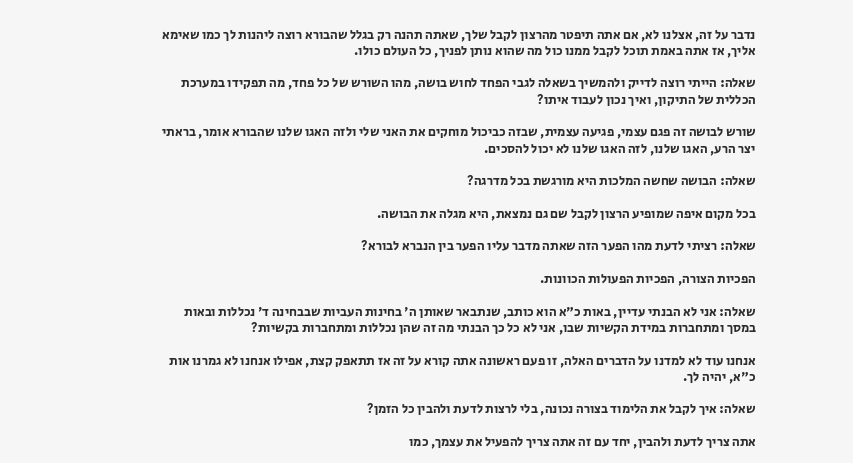נדבר על זה, אצלנו לא, אם אתה תיפטר מהרצון לקבל שלך, שאתה תהנה רק בגלל שהבורא רוצה ליהנות לך כמו שאימא אליך, אז אתה באמת תוכל לקבל ממנו כול מה שהוא נותן לפניך, כל העולם כולו.

שאלה: הייתי רוצה לדייק ולהמשיך בשאלה לגבי הפחד לחוש בושה, מהו השורש של כל פחד, מה תפקידו במערכת הכללית של התיקון, ואיך נכון לעבוד איתו?

שורש לבושה זה פגם עצמי, פגיעה עצמית, שבזה כביכול מוחקים את האני שלי ולזה האגו שלנו שהבורא אומר, בראתי יצר הרע, האגו שלנו, לזה האגו שלנו לא יכול להסכים.

שאלה: הבושה שחשה המלכות היא מורגשת בכל מדרגה?

בכל מקום איפה שמופיע הרצון לקבל שם גם נמצאת, היא מגלה את הבושה.

שאלה: רציתי לדעת מהו הפער הזה שאתה מדבר עליו הפער בין הנברא לבורא?

הפכיות הצורה, הפכיות הפעולות הכוונות.

שאלה: אני לא הבנתי עדיין, באות כ"א הוא כותב, שנתבאר שאותן ה' בחינות העביות שבבחינה ד' נכללות ובאות במסך ומתחברות במידת הקשיות שבו, אני לא כל כך הבנתי מה זה שהן נכללות ומתחברות בקשיות?

אנחנו עוד לא למדנו על הדברים האלה, זו פעם ראשונה אתה קורא על זה אז תתאפק קצת, אפילו אנחנו לא גמרנו אות כ"א, יהיה לך.

שאלה: איך לקבל את הלימוד בצורה נכונה, בלי לרצות לדעת ולהבין כל הזמן?

אתה צריך לדעת ולהבין, יחד עם זה אתה צריך להפעיל את עצמך, כמו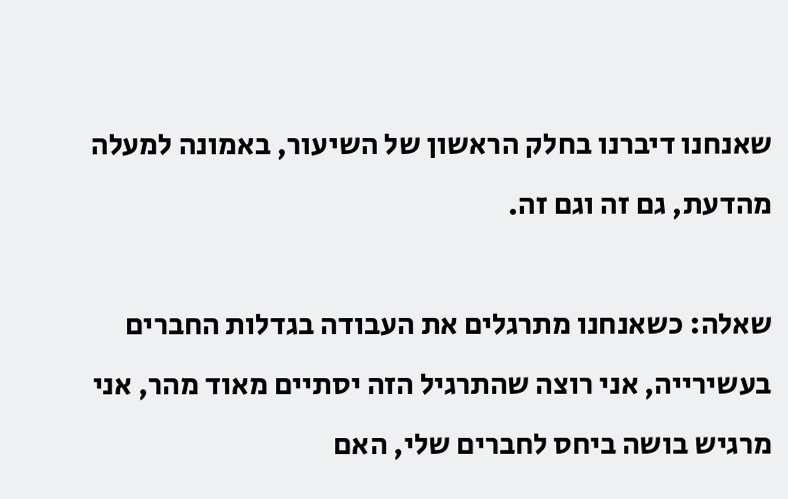שאנחנו דיברנו בחלק הראשון של השיעור, באמונה למעלה מהדעת, גם זה וגם זה.

שאלה: כשאנחנו מתרגלים את העבודה בגדלות החברים בעשירייה, אני רוצה שהתרגיל הזה יסתיים מאוד מהר, אני מרגיש בושה ביחס לחברים שלי, האם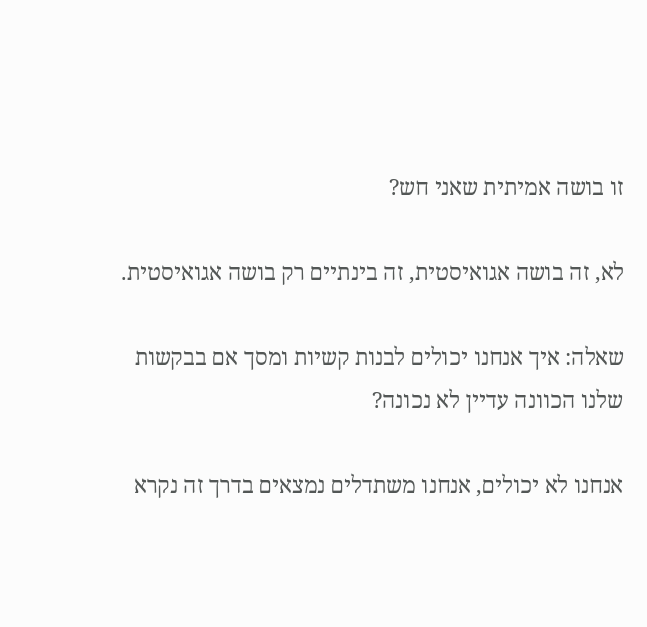זו בושה אמיתית שאני חש?

לא, זה בושה אגואיסטית, זה בינתיים רק בושה אגואיסטית.

שאלה: איך אנחנו יכולים לבנות קשיות ומסך אם בבקשות שלנו הכוונה עדיין לא נכונה?

אנחנו לא יכולים, אנחנו משתדלים נמצאים בדרך זה נקרא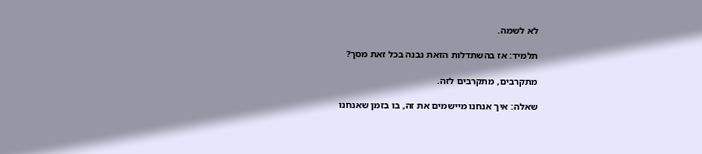לא לשמה.

תלמיד: אז בהשתדלות הזאת נבנה בכל זאת מסך?

מתקרבים, מתקרבים לזה.

שאלה: איך אנחנו מיישמים את זה, בו בזמן שאנחנו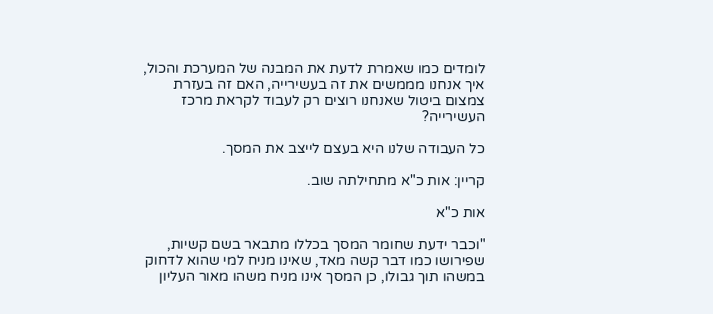לומדים כמו שאמרת לדעת את המבנה של המערכת והכול, איך אנחנו מממשים את זה בעשירייה, האם זה בעזרת צמצום ביטול שאנחנו רוצים רק לעבוד לקראת מרכז העשירייה?

כל העבודה שלנו היא בעצם לייצב את המסך.

קריין: אות כ"א מתחילתה שוב.

אות כ"א

"וכבר ידעת שחומר המסך בכללו מתבאר בשם קשיות, שפירושו כמו דבר קשה מאד, שאינו מניח למי שהוא לדחוק במשהו תוך גבולו, כן המסך אינו מניח משהו מאור העליון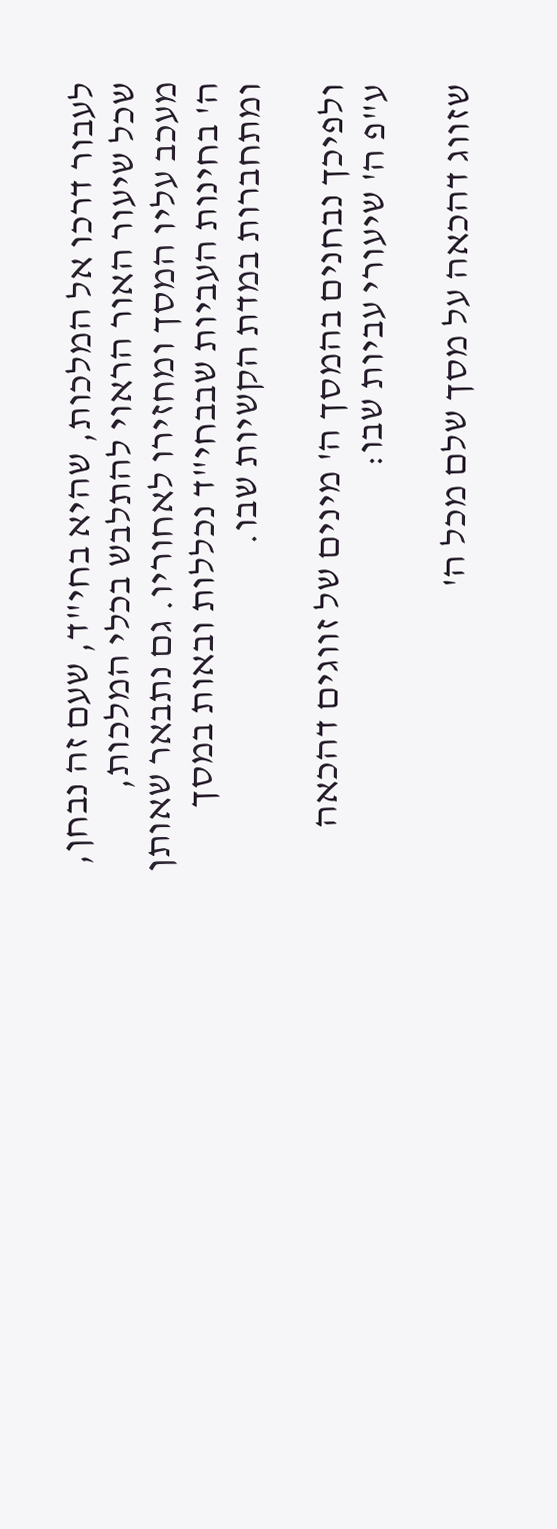לעבור דרכו אל המלכות, שהיא בחי"ד, שעם זה נבחן, שכל שיעור האור הראוי להתלבש בכלי המלכות, מעכב עליו המסך ומחזירו לאחוריו. גם נתבאר שאותן ה' בחינות העביות שבבחי"ד נכללות ובאות במסך ומתחברות במדת הקשיות שבו.

ולפיכך נבחנים בהמסך ה' מינים של זווגים דהכאה ע"פ ה' שיעורי עביות שבו:

שזווג דהכאה על מסך שלם מכל ה'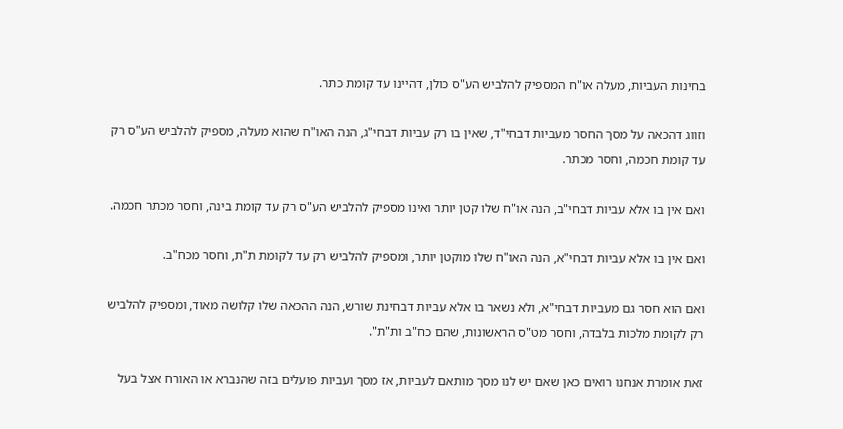בחינות העביות, מעלה או"ח המספיק להלביש הע"ס כולן, דהיינו עד קומת כתר.

וזווג דהכאה על מסך החסר מעביות דבחי"ד, שאין בו רק עביות דבחי"ג, הנה האו"ח שהוא מעלה, מספיק להלביש הע"ס רק עד קומת חכמה, וחסר מכתר.

ואם אין בו אלא עביות דבחי"ב, הנה או"ח שלו קטן יותר ואינו מספיק להלביש הע"ס רק עד קומת בינה, וחסר מכתר חכמה.

ואם אין בו אלא עביות דבחי"א, הנה האו"ח שלו מוקטן יותר, ומספיק להלביש רק עד לקומת ת"ת, וחסר מכח"ב.

ואם הוא חסר גם מעביות דבחי"א, ולא נשאר בו אלא עביות דבחינת שורש, הנה ההכאה שלו קלושה מאוד, ומספיק להלביש רק לקומת מלכות בלבדה, וחסר מט"ס הראשונות, שהם כח"ב ות"ת".

זאת אומרת אנחנו רואים כאן שאם יש לנו מסך מותאם לעביות, אז מסך ועביות פועלים בזה שהנברא או האורח אצל בעל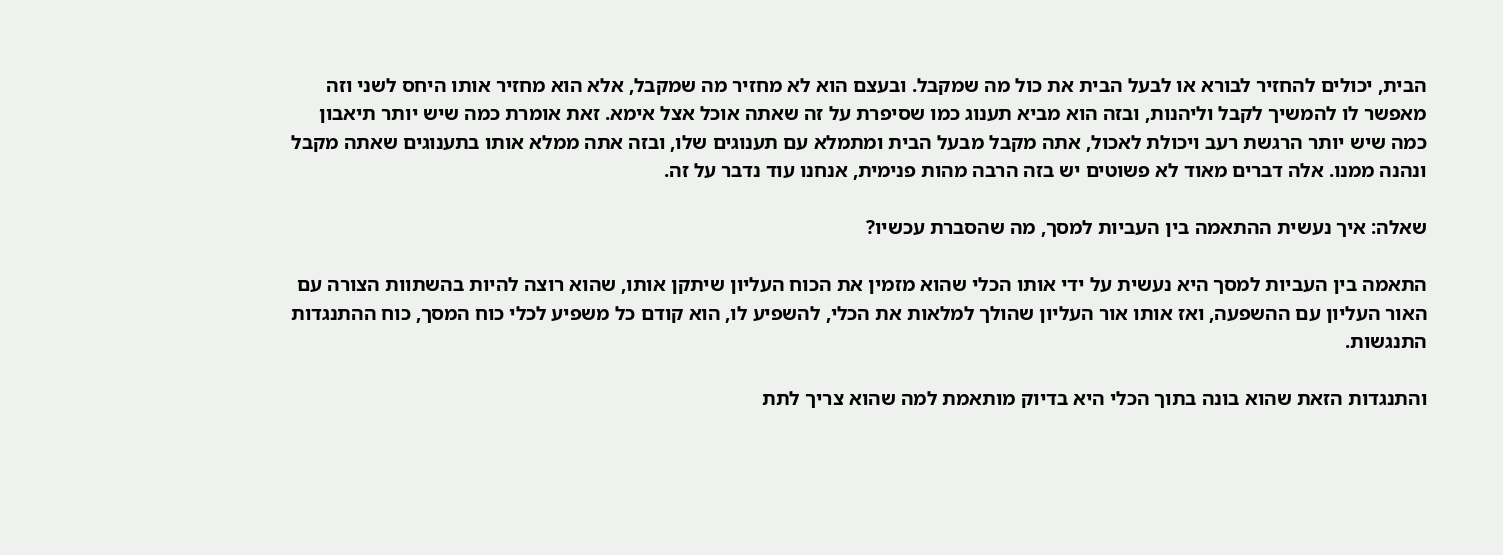הבית, יכולים להחזיר לבורא או לבעל הבית את כול מה שמקבל. ובעצם הוא לא מחזיר מה שמקבל, אלא הוא מחזיר אותו היחס לשני וזה מאפשר לו להמשיך לקבל וליהנות, ובזה הוא מביא תענוג כמו שסיפרת על זה שאתה אוכל אצל אימא. זאת אומרת כמה שיש יותר תיאבון כמה שיש יותר הרגשת רעב ויכולת לאכול, אתה מקבל מבעל הבית ומתמלא עם תענוגים שלו, ובזה אתה ממלא אותו בתענוגים שאתה מקבל ונהנה ממנו. אלה דברים מאוד לא פשוטים יש בזה הרבה מהות פנימית, אנחנו עוד נדבר על זה.

שאלה: איך נעשית ההתאמה בין העביות למסך, מה שהסברת עכשיו?

התאמה בין העביות למסך היא נעשית על ידי אותו הכלי שהוא מזמין את הכוח העליון שיתקן אותו, שהוא רוצה להיות בהשתוות הצורה עם האור העליון עם ההשפעה, ואז אותו אור העליון שהולך למלאות את הכלי, להשפיע לו, הוא קודם כל משפיע לכלי כוח המסך, כוח ההתנגדות התנגשות.

והתנגדות הזאת שהוא בונה בתוך הכלי היא בדיוק מותאמת למה שהוא צריך לתת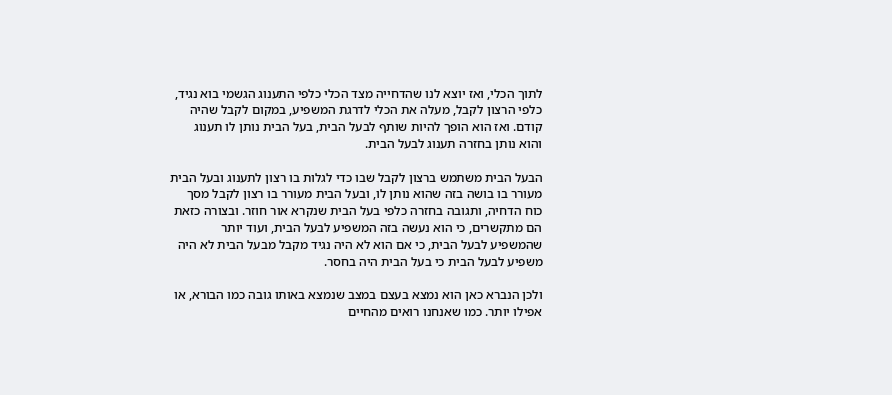לתוך הכלי, ואז יוצא לנו שהדחייה מצד הכלי כלפי התענוג הגשמי בוא נגיד, כלפי הרצון לקבל, מעלה את הכלי לדרגת המשפיע, במקום לקבל שהיה קודם. ואז הוא הופך להיות שותף לבעל הבית, בעל הבית נותן לו תענוג והוא נותן בחזרה תענוג לבעל הבית.

הבעל הבית משתמש ברצון לקבל שבו כדי לגלות בו רצון לתענוג ובעל הבית מעורר בו בושה בזה שהוא נותן לו, ובעל הבית מעורר בו רצון לקבל מסך כוח הדחיה, ותגובה בחזרה כלפי בעל הבית שנקרא אור חוזר. ובצורה כזאת הם מתקשרים, כי הוא נעשה בזה המשפיע לבעל הבית, ועוד יותר שהמשפיע לבעל הבית, כי אם הוא לא היה נגיד מקבל מבעל הבית לא היה משפיע לבעל הבית כי בעל הבית היה בחסר.

ולכן הנברא כאן הוא נמצא בעצם במצב שנמצא באותו גובה כמו הבורא, או אפילו יותר. כמו שאנחנו רואים מהחיים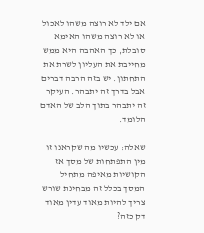אם ילד לא רוצה משהו לאכול או לא רוצה משהו האימא סובלת, כך האהבה היא ממש מחייבת את העליון לשרת את התחתון. יש בזה הרבה דברים אבל בדרך זה יתבהר. העיקר זה יתבהר בתוך הלב של האדם הלומד.

שאלה: עכשיו מה שקראנו זו מין התפתחות של מסך אז הקושיות מאיפה מתחיל המסך בכלל זה מבחינת שורש צריך להיות מאוד עדין מאוד דק כזה?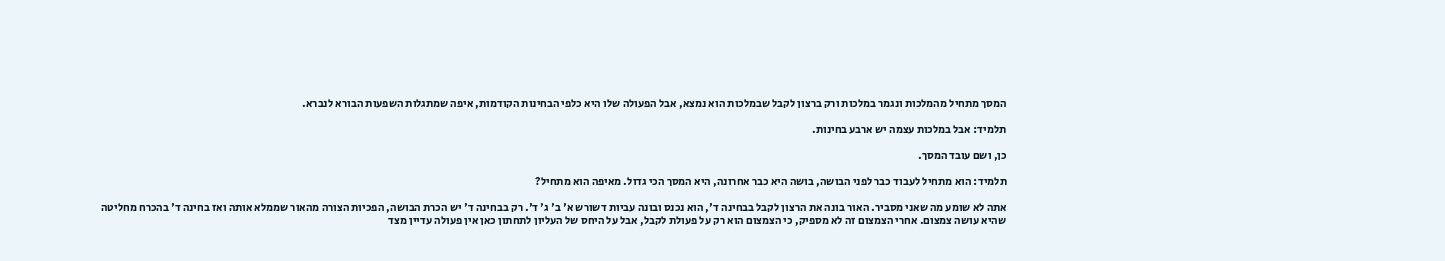המסך מתחיל מהמלכות ונגמר במלכות ורק ברצון לקבל שבמלכות הוא נמצא, אבל הפעולה שלו היא כלפי הבחינות הקודמות, איפה שמתגלות השפעות הבורא לנברא.

תלמיד: אבל במלכות עצמה יש ארבע בחינות.

כן, ושם עובד המסך.

תלמיד: הוא מתחיל לעבוד כבר לפני הבושה, בושה היא כבר אחרונה, היא המסך הכי גדול. מאיפה הוא מתחיל?

אתה לא שומע מה שאני מסביר. האור בונה את הרצון לקבל בבחינה ד', הוא נכנס ובונה עביות דשורש א' ב' ג' ד'. רק בבחינה ד' יש הכרת הבושה, הפכיות הצורה מהאור שממלא אותה ואז בחינה ד' בהכרח מחליטה שהיא עושה צמצום. אחרי הצמצום זה לא מספיק, כי הצמצום הוא רק על פעולת לקבל, אבל על היחס של העליון לתחתון כאן אין פעולה עדיין מצד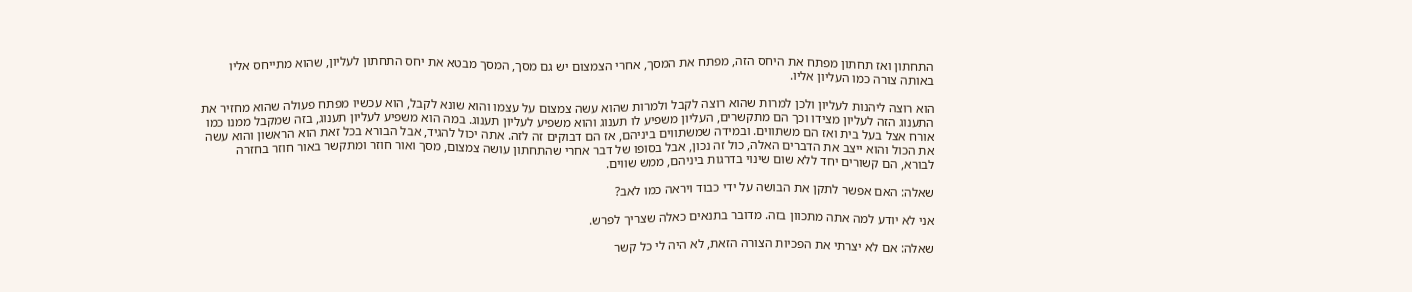התחתון ואז תחתון מפתח את היחס הזה, מפתח את המסך, אחרי הצמצום יש גם מסך, המסך מבטא את יחס התחתון לעליון, שהוא מתייחס אליו באותה צורה כמו העליון אליו.

הוא רוצה ליהנות לעליון ולכן למרות שהוא רוצה לקבל ולמרות שהוא עשה צמצום על עצמו והוא שונא לקבל, הוא עכשיו מפתח פעולה שהוא מחזיר את התענוג הזה לעליון מצידו וכך הם מתקשרים, העליון משפיע לו תענוג והוא משפיע לעליון תענוג. במה הוא משפיע לעליון תענוג, בזה שמקבל ממנו כמו אורח אצל בעל בית ואז הם משתווים. ובמידה שמשתווים ביניהם, אז הם דבוקים זה לזה. אתה יכול להגיד, אבל הבורא בכל זאת הוא הראשון והוא עשה את הכול והוא ייצב את הדברים האלה, כול זה נכון, אבל בסופו של דבר אחרי שהתחתון עושה צמצום, מסך ואור חוזר ומתקשר באור חוזר בחזרה לבורא, הם קשורים יחד ללא שום שינוי בדרגות ביניהם, ממש שווים.

שאלה: האם אפשר לתקן את הבושה על ידי כבוד ויראה כמו לאב?

אני לא יודע למה אתה מתכוון בזה. מדובר בתנאים כאלה שצריך לפרש.

שאלה: אם לא יצרתי את הפכיות הצורה הזאת, לא היה לי כל קשר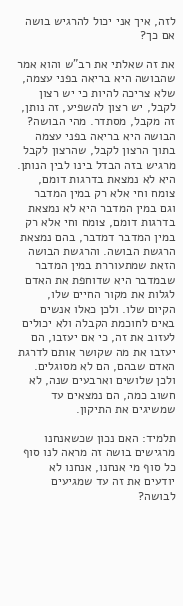לזה, איך אני יכול להרגיש בושה אם כך?

את זה שאלתי את רב"ש והוא אמר שהבושה היא בריאה בפני עצמה, שלא צריכה להיות כי יש רצון לקבל, יש רצון להשפיע, זה נותן, זה מקבל, מסתדר. מהי הבושה? הבושה היא בריאה בפני עצמה בתוך הרצון לקבל, שהרצון לקבל מרגיש בזה הבדל בינו לבין הנותן. היא לא נמצאת בדרגות דומם, צומח וחי אלא רק במין המדבר וגם במין המדבר היא לא נמצאת בדרגות דומם, צומח וחי אלא רק במין המדבר דמדבר, בהם נמצאת הרגשת הבושה. והרגשת הבושה הזאת שמתעוררת במין המדבר שבמדבר היא שדוחפת את האדם לגלות את מקור החיים שלו, הקיום שלו. ולכן כאלו אנשים באים לחוכמת הקבלה ולא יכולים לעזוב את זה, כי אם יעזבו, הם יעזבו את מה שקושר אותם לדרגת האדם שבהם, הם לא מסוגלים. ולכן שלושים וארבעים שנה, לא חשוב כמה, הם נמצאים עד שמשיגים את התיקון.

תלמיד: האם נכון שכשאנחנו מרגישים בושה זה מראה לנו סוף כל סוף מי אנחנו, אנחנו לא יודעים את זה עד שמגיעים לבושה?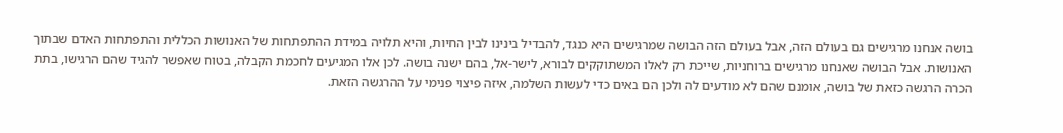בושה אנחנו מרגישים גם בעולם הזה, אבל בעולם הזה הבושה שמרגישים היא כנגד, להבדיל בינינו לבין החיות, והיא תלויה במידת ההתפתחות של האנושות הכללית והתפתחות האדם שבתוך האנושות. אבל הבושה שאנחנו מרגישים ברוחניות, שייכת רק לאלו המשתוקקים לבורא, לישר-אל, בהם ישנה בושה. לכן אלו המגיעים לחכמת הקבלה, בטוח שאפשר להגיד שהם הרגישו, בתת הכרה הרגשה כזאת של בושה, אומנם שהם לא מודעים לה ולכן הם באים כדי לעשות השלמה, איזה פיצוי פנימי על ההרגשה הזאת.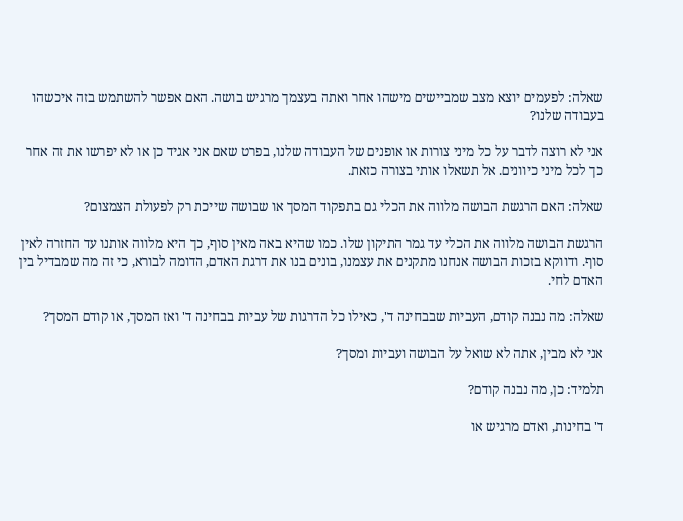שאלה: לפעמים יוצא מצב שמביישים מישהו אחר ואתה בעצמך מרגיש בושה. האם אפשר להשתמש בזה איכשהו בעבודה שלנו?

אני לא רוצה לדבר על כל מיני צורות או אופנים של העבודה שלנו, בפרט שאם אני אגיד כן או לא יפרשו את זה אחר כך לכל מיני כיוונים. אל תשאלו אותי בצורה כזאת.

שאלה: האם הרגשת הבושה מלווה את הכלי גם בתפקוד המסך או שבושה שייכת רק לפעולת הצמצום?

הרגשת הבושה מלווה את הכלי עד גמר התיקון שלו. כמו שהיא באה מאין סוף, כך היא מלווה אותנו עד החזרה לאין סוף. ודווקא בזכות הבושה אנחנו מתקנים את עצמנו, בונים בנו את דרגת האדם, הדומה לבורא, כי זה מה שמבדיל בין האדם לחי.

שאלה: מה נבנה קודם, העביות שבבחינה ד', כאילו כל הדרגות של עביות בבחינה ד' ואז המסך, או קודם המסך?

אני לא מבין, אתה לא שואל על הבושה ועביות ומסך?

תלמיד: כן, מה נבנה קודם?

ד' בחינות, ואדם מרגיש או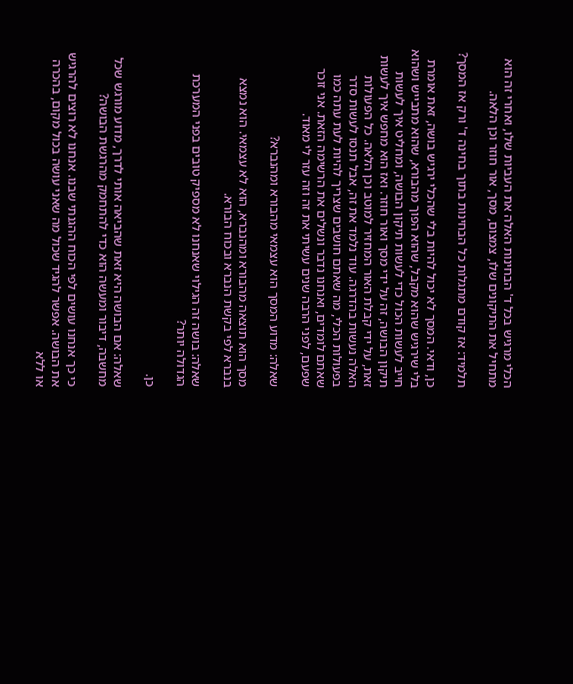הכלי מרגיש בכל ד' הבחינות האלה את העביות שלו, ואחרי זה הוא מתחיל את התיקונים שלו, צמצום, מסך, אור חוזר וכן הלאה.

תלמיד: אז קודם מתגלות כל הבחינות בתוך בחינה ד' ורק אז המסך?

כן, ודאי. המסך לא יכול להיות בלי שהכלי ירגיש בושה, זאת אומרת בלי שירגיש שהוא מקבל, שהוא הפוך מהבורא, שהוא מתבייש ושהוא חייב לעשות הכול כדי לעשות תיקון הבושה, ומחליט איך לעשות תיקון הבושה, זה על ידי מסך ואור חוזר. ואז הוא מחפש איך לעשות זאת, על ידי קבלת האור המחזיר למוטב וכן הלאה. כל הפעולות האלה נעשות בהדרגה. עוד נלמד את זה, אבל תנסו לעשות סדר בפעולות הכלי, מה שאתם חושבים שצריך להיות לעת עתה כמו שאתם לומדים, ואנחנו נדבר ונשלים את הרשימה הזאת. אני זוכר שפעם, לפני הרבה שנים עשיתי את זה וזה עזר לי מאוד.

שאלה: מדוע המסך הוא עצמאי מהבורא ומהנברא?

מסך הוא תוצאה מהבורא ומהנברא, הוא לא עצמאי. הוא נמצא בנברא לפי בקשת הנברא ובכוח הבורא.

שאלה: בושה זה הגילוי שאנחנו לא מספיק טובים בפני המערכת הגדולה יותר?

כן.

שאלה: אם הבושה היא זאת שהביאה אותי לדרך, מדוע מורגש שכל מחשבה, דיבור ומעשה הוא כדי להתחמק מהרגשת הבושה?

כי כך אנחנו עושים לפי הכוח ההגנתי שבנו. אנחנו לא רוצים להרגיש את הבושה. אפשר להגיד שכול מה שאני עושה בכול מקום, בהכרה או ללא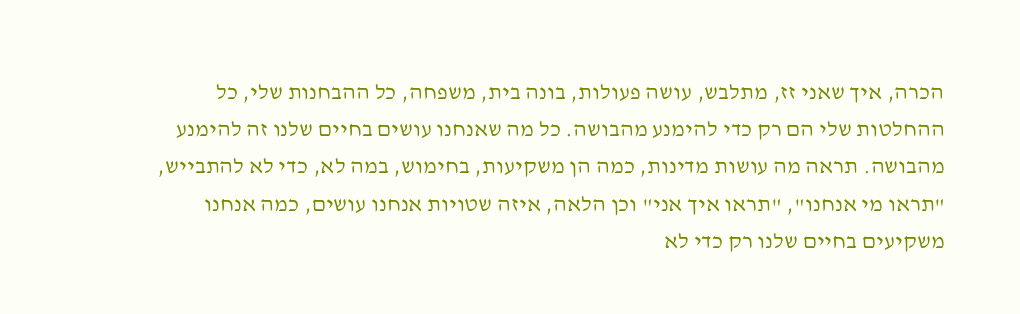הכרה, איך שאני זז, מתלבש, עושה פעולות, בונה בית, משפחה, כל ההבחנות שלי, כל ההחלטות שלי הם רק כדי להימנע מהבושה. כל מה שאנחנו עושים בחיים שלנו זה להימנע מהבושה. תראה מה עושות מדינות, כמה הן משקיעות, בחימוש, במה לא, כדי לא להתבייש, "תראו מי אנחנו", "תראו איך אני" וכן הלאה, איזה שטויות אנחנו עושים, כמה אנחנו משקיעים בחיים שלנו רק כדי לא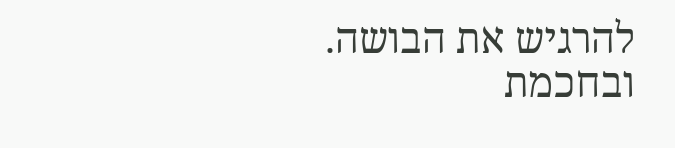להרגיש את הבושה. ובחכמת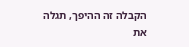הקבלה זה ההיפך, תגלה את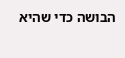הבושה כדי שהיא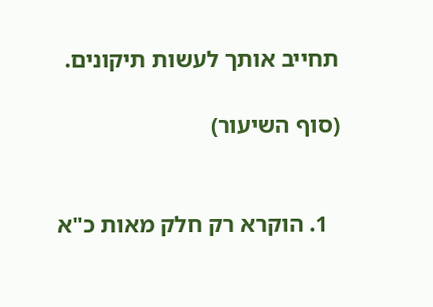תחייב אותך לעשות תיקונים.

(סוף השיעור)


  1. הוקרא רק חלק מאות כ"א